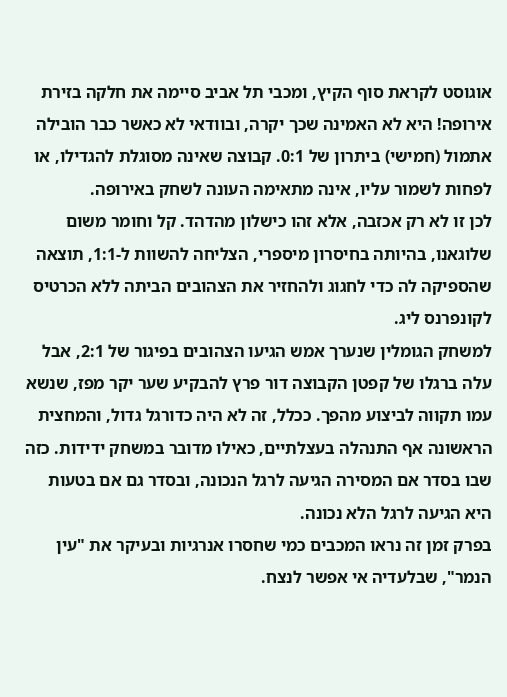אוגוסט לקראת סוף הקיץ, ומכבי תל אביב סיימה את חלקה בזירת אירופה! היא לא האמינה שכך יקרה, ובוודאי לא כאשר כבר הובילה אתמול (חמישי) ביתרון של 0:1. קבוצה שאינה מסוגלת להגדילו, או לפחות לשמור עליו, אינה מתאימה העונה לשחק באירופה.
לכן זו לא רק אכזבה, אלא זהו כישלון מהדהד. קל וחומר משום שלוגאנו, בהיותה בחיסרון מיספרי, הצליחה להשוות ל-1:1, תוצאה שהספיקה לה כדי לחגוג ולהחזיר את הצהובים הביתה ללא הכרטיס לקונפרנס ליג.
למשחק הגומלין שנערך אמש הגיעו הצהובים בפיגור של 2:1, אבל עלה ברגלו של קפטן הקבוצה דור פרץ להבקיע שער יקר מפז, שנשא עמו תקווה לביצוע מהפך. ככלל, זה לא היה כדורגל גדול, והמחצית הראשונה אף התנהלה בעצלתיים, כאילו מדובר במשחק ידידות. כזה שבו בסדר אם המסירה הגיעה לרגל הנכונה, ובסדר גם אם בטעות היא הגיעה לרגל הלא נכונה.
בפרק זמן זה נראו המכבים כמי שחסרו אנרגיות ובעיקר את "עין הנמר", שבלעדיה אי אפשר לנצח.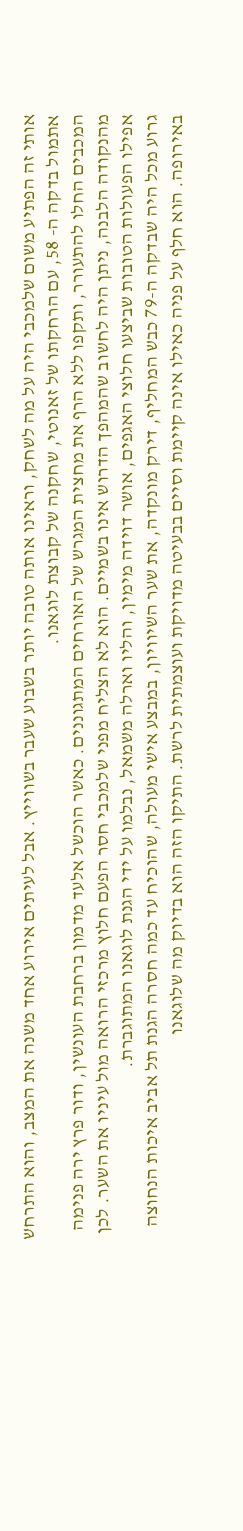אותי זה הפתיע משום שלמכבי היה על מה לשחק, וראינו אותה טובה יותר בשבוע שעבר בשווייץ. אבל לעיתים אירוע אחד משנה את המצב, והוא התרחש אתמול בדקה ה- 58, עם הרחקתו של זאנוטי, שחקנה של קבוצת לוגאנו.
המכבים החלו להתעורר, ותקפו ללא הרף את מחצית המגרש של האורחים המתגוננים. כאשר הוכשל אלעד מדמון ברחבת העונשין, ודור פרץ ירה פנימה מהנקודה הלבנה, ניתן היה לחשוב שהמהפך הדרוש אינו בשמיים. הוא לא הצליח מפני שלמכבי חסר הפעם חלוץ מרכזי הרואה מול עיניו את השער. לכן אפילו הפעולות הטובות שביצעו חלוצי האגפים, אושר דוידה מימין, והליו וארלה משמאל, נבלמו על ידי הגנת לוגאנו המתוגברת.
גרוע מכל היה שבדקה ה-79 כבש המחליף, דירק מונקדה, את שער השיוויון, במבצע אישי מעולה, שהוכיח עד כמה חסרה הגנת תל אביב איכות הנחוצה באירופה. הוא חלף על פניה כאילו אינה קיימת וסיים בבעיטה מדויקת ועוצמתית לרשת. התיקו הזה הוא בדיוק מה שלוגאנו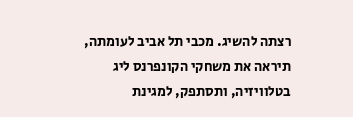רצתה להשיג. מכבי תל אביב לעומתה, תיראה את משחקי הקונפרנס ליג בטלוויזיה, ותסתפק, למגינת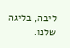ליבה, בליגה שלנו.